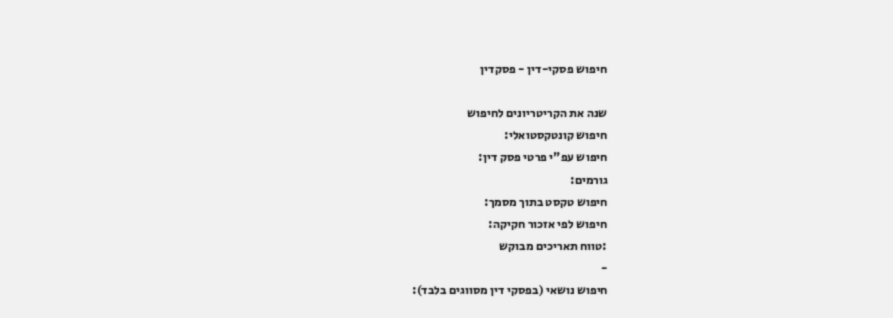חיפוש פסקי-דין - פסקדין

שנה את הקריטריונים לחיפוש
חיפוש קונטקסטואלי:
חיפוש עפ"י פרטי פסק דין:
גורמים:
חיפוש טקסט בתוך מסמך:
חיפוש לפי אזכור חקיקה:
:טווח תאריכים מבוקש
-
חיפוש נושאי (בפסקי דין מסווגים בלבד):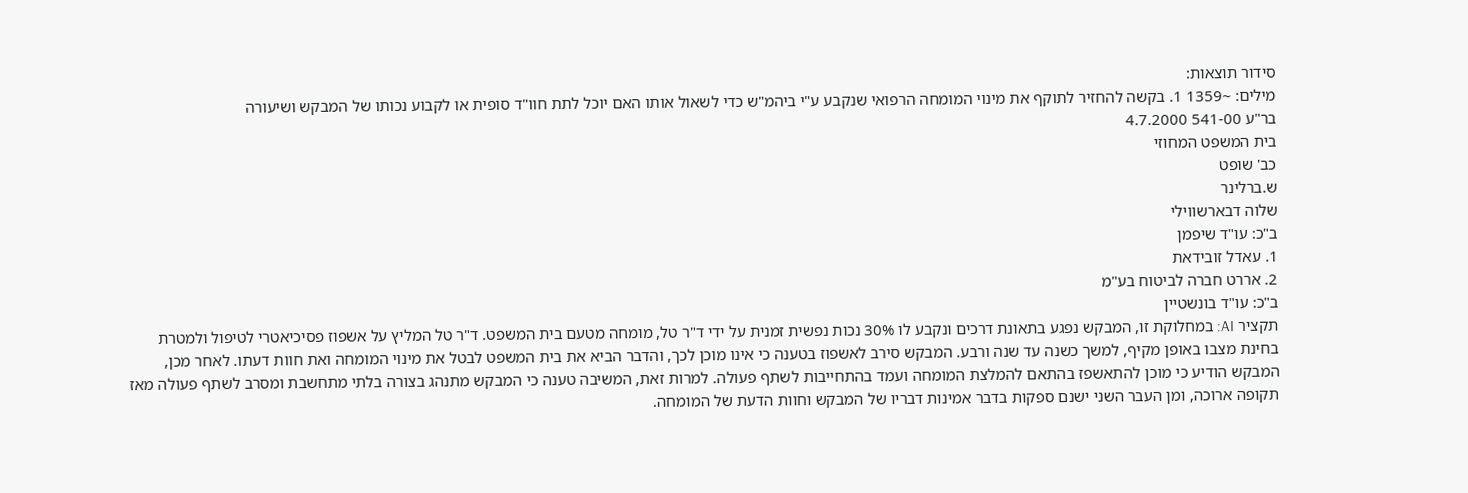סידור תוצאות:
מילים: ~1359 1. בקשה להחזיר לתוקף את מינוי המומחה הרפואי שנקבע ע"י ביהמ"ש כדי לשאול אותו האם יוכל לתת חוו"ד סופית או לקבוע נכותו של המבקש ושיעורה
בר"ע 541-00 4.7.2000
בית המשפט המחוזי
כב' שופט
ש.ברלינר
שלוה דבארשווילי
ב"כ: עו"ד שיפמן
1. עאדל זובידאת
2. אררט חברה לביטוח בע"מ
ב"כ: עו"ד בונשטיין
תקציר AI: במחלוקת זו, המבקש נפגע בתאונת דרכים ונקבע לו 30% נכות נפשית זמנית על ידי ד"ר טל, מומחה מטעם בית המשפט. ד"ר טל המליץ על אשפוז פסיכיאטרי לטיפול ולמטרת בחינת מצבו באופן מקיף, למשך כשנה עד שנה ורבע. המבקש סירב לאשפוז בטענה כי אינו מוכן לכך, והדבר הביא את בית המשפט לבטל את מינוי המומחה ואת חוות דעתו. לאחר מכן, המבקש הודיע כי מוכן להתאשפז בהתאם להמלצת המומחה ועמד בהתחייבות לשתף פעולה. למרות זאת, המשיבה טענה כי המבקש מתנהג בצורה בלתי מתחשבת ומסרב לשתף פעולה מאז תקופה ארוכה, ומן העבר השני ישנם ספקות בדבר אמינות דבריו של המבקש וחוות הדעת של המומחה.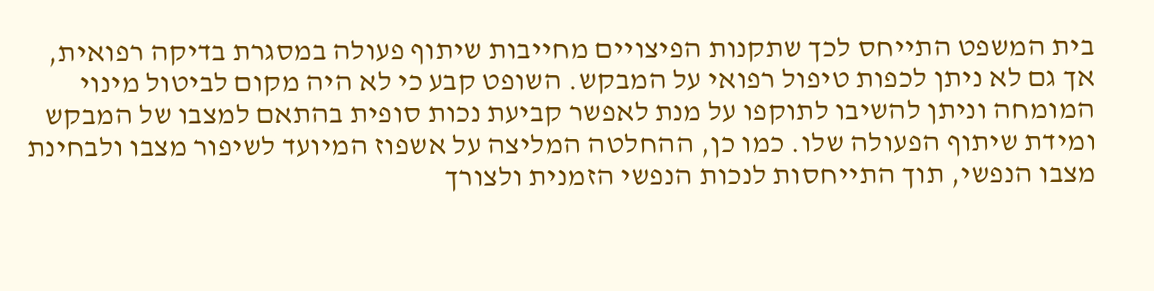בית המשפט התייחס לכך שתקנות הפיצויים מחייבות שיתוף פעולה במסגרת בדיקה רפואית, אך גם לא ניתן לכפות טיפול רפואי על המבקש. השופט קבע כי לא היה מקום לביטול מינוי המומחה וניתן להשיבו לתוקפו על מנת לאפשר קביעת נכות סופית בהתאם למצבו של המבקש ומידת שיתוף הפעולה שלו. כמו כן, ההחלטה המליצה על אשפוז המיועד לשיפור מצבו ולבחינת מצבו הנפשי, תוך התייחסות לנכות הנפשי הזמנית ולצורך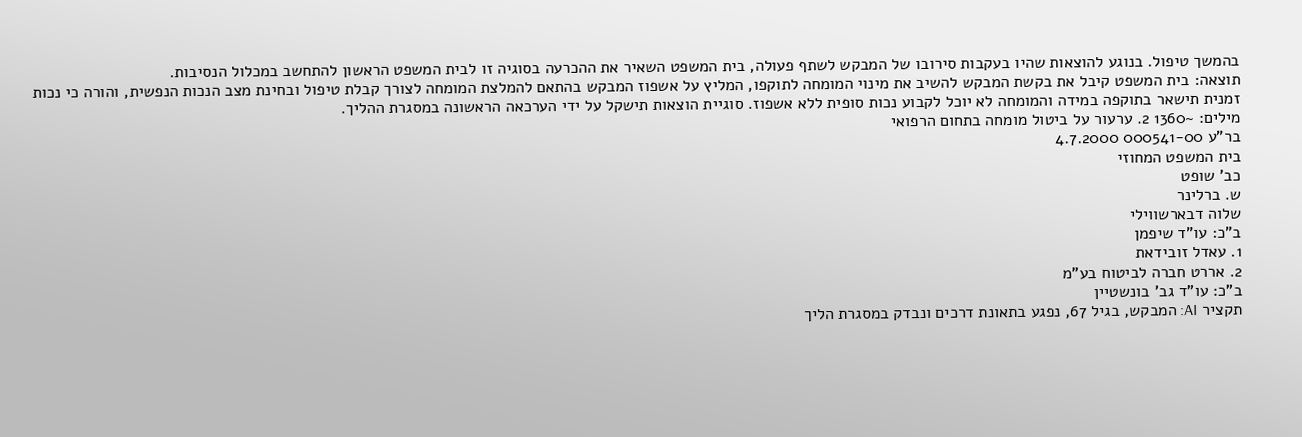בהמשך טיפול. בנוגע להוצאות שהיו בעקבות סירובו של המבקש לשתף פעולה, בית המשפט השאיר את ההכרעה בסוגיה זו לבית המשפט הראשון להתחשב במכלול הנסיבות.
תוצאה: בית המשפט קיבל את בקשת המבקש להשיב את מינוי המומחה לתוקפו, המליץ על אשפוז המבקש בהתאם להמלצת המומחה לצורך קבלת טיפול ובחינת מצב הנכות הנפשית, והורה כי נכות זמנית תישאר בתוקפה במידה והמומחה לא יוכל לקבוע נכות סופית ללא אשפוז. סוגיית הוצאות תישקל על ידי הערכאה הראשונה במסגרת ההליך.
מילים: ~1360 2. ערעור על ביטול מומחה בתחום הרפואי
בר"ע 000541-00 4.7.2000
בית המשפט המחוזי
כב' שופט
ש. ברלינר
שלוה דבארשווילי
ב"כ: עו"ד שיפמן
1. עאדל זובידאת
2. אררט חברה לביטוח בע"מ
ב"כ: עו"ד גב' בונשטיין
תקציר AI: המבקש, בגיל 67, נפגע בתאונת דרכים ונבדק במסגרת הליך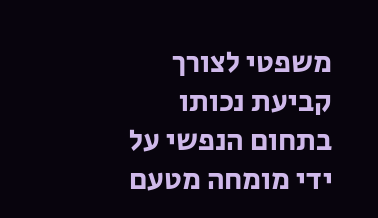משפטי לצורך קביעת נכותו בתחום הנפשי על ידי מומחה מטעם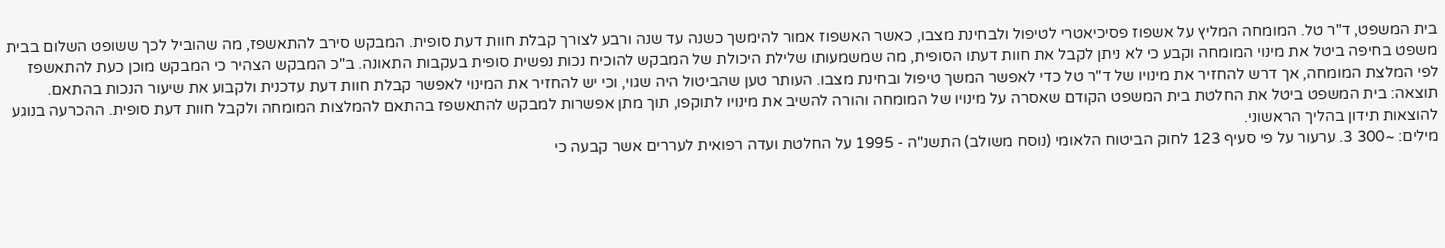בית המשפט, ד"ר טל. המומחה המליץ על אשפוז פסיכיאטרי לטיפול ולבחינת מצבו, כאשר האשפוז אמור להימשך כשנה עד שנה ורבע לצורך קבלת חוות דעת סופית. המבקש סירב להתאשפז, מה שהוביל לכך ששופט השלום בבית משפט בחיפה ביטל את מינוי המומחה וקבע כי לא ניתן לקבל את חוות דעתו הסופית, מה שמשמעותו שלילת היכולת של המבקש להוכיח נכות נפשית סופית בעקבות התאונה. ב"כ המבקש הצהיר כי המבקש מוכן כעת להתאשפז לפי המלצת המומחה, אך דרש להחזיר את מינויו של ד"ר טל כדי לאפשר המשך טיפול ובחינת מצבו. העותר טען שהביטול היה שגוי, וכי יש להחזיר את המינוי לאפשר קבלת חוות דעת עדכנית ולקבוע את שיעור הנכות בהתאם.
תוצאה: בית המשפט ביטל את החלטת בית המשפט הקודם שאסרה על מינויו של המומחה והורה להשיב את מינויו לתוקפו, תוך מתן אפשרות למבקש להתאשפז בהתאם להמלצות המומחה ולקבל חוות דעת סופית. ההכרעה בנוגע להוצאות תידון בהליך הראשוני.
מילים: ~300 3. ערעור על פי סעיף 123 לחוק הביטוח הלאומי (נוסח משולב) התשנ"ה - 1995 על החלטת ועדה רפואית לעררים אשר קבעה כי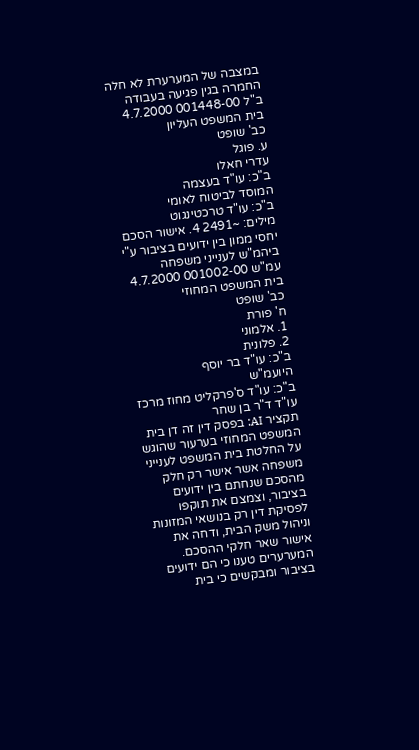במצבה של המערערת לא חלה החמרה בגין פגיעה בעבודה
ב"ל 001448-00 4.7.2000
בית המשפט העליון
כב' שופט
ע. פוגל
עדרי חאלו
ב"כ: עו"ד בעצמה
המוסד לביטוח לאומי
ב"כ: עו"ד טרכטינגוט
מילים: ~2491 4. אישור הסכם יחסי ממון בין ידועים בציבור ע"י ביהמ"ש לענייני משפחה
עמ"ש 001002-00 4.7.2000
בית המשפט המחוזי
כב' שופט
ח' פורת
1. אלמוני
2. פלונית
ב"כ: עו"ד בר יוסף
היועמ"ש
ב"כ: עו"ד ס'פרקליט מחוז מרכז
עו"ד ד"ר בן שחר
תקציר AI: בפסק דין זה דן בית המשפט המחוזי בערעור שהוגש על החלטת בית המשפט לענייני משפחה אשר אישר רק חלק מהסכם שנחתם בין ידועים בציבור, וצמצם את תוקפו לפסיקת דין רק בנושאי המזונות וניהול משק הבית, ודחה את אישור שאר חלקי ההסכם. המערערים טענו כי הם ידועים בציבור ומבקשים כי בית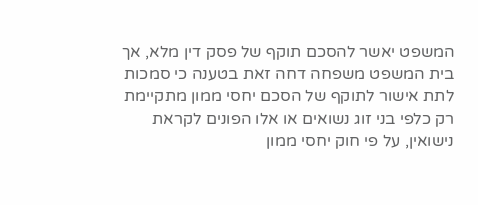המשפט יאשר להסכם תוקף של פסק דין מלא, אך בית המשפט משפחה דחה זאת בטענה כי סמכות לתת אישור לתוקף של הסכם יחסי ממון מתקיימת רק כלפי בני זוג נשואים או אלו הפונים לקראת נישואין, על פי חוק יחסי ממון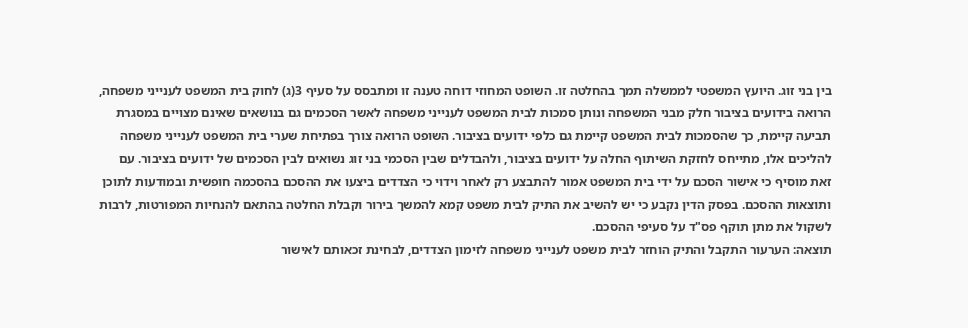בין בני זוג. היועץ המשפטי לממשלה תמך בהחלטה זו. השופט המחוזי דוחה טענה זו ומתבסס על סעיף 3(ג) לחוק בית המשפט לענייני משפחה, הרואה בידועים בציבור חלק מבני המשפחה ונותן סמכות לבית המשפט לענייני משפחה לאשר הסכמים גם בנושאים שאינם מצויים במסגרת תביעה קיימת, כך שהסמכות לבית המשפט קיימת גם כלפי ידועים בציבור. השופט הרואה צורך בפתיחת שערי בית המשפט לענייני משפחה להליכים אלו, מתייחס לחזקת השיתוף החלה על ידועים בציבור, ולהבדלים שבין הסכמי בני זוג נשואים לבין הסכמים של ידועים בציבור. עם זאת מוסיף כי אישור הסכם על ידי בית המשפט אמור להתבצע רק לאחר וידוי כי הצדדים ביצעו את ההסכם בהסכמה חופשית ובמודעות לתוכן ותוצאות ההסכם. בפסק הדין נקבע כי יש להשיב את התיק לבית משפט קמא להמשך בירור וקבלת החלטה בהתאם להנחיות המפורטות, לרבות לשקול את מתן תוקף פס"ד על סעיפי ההסכם.
תוצאה: הערעור התקבל והתיק הוחזר לבית משפט לענייני משפחה לזימון הצדדים, לבחינת זכאותם לאישור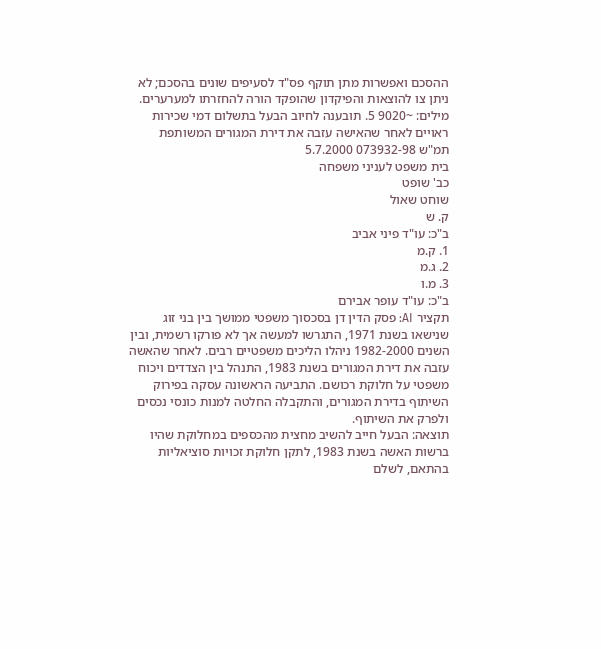ההסכם ואפשרות מתן תוקף פס"ד לסעיפים שונים בהסכם; לא ניתן צו להוצאות והפיקדון שהופקד הורה להחזרתו למערערים.
מילים: ~9020 5. תובענה לחיוב הבעל בתשלום דמי שכירות ראויים לאחר שהאישה עזבה את דירת המגורים המשותפת
תמ"ש 073932-98 5.7.2000
בית משפט לעניני משפחה
כב' שופט
שוחט שאול
ק. ש
ב"כ: עו"ד פיני אביב
1. ק.מ
2. ג.מ
3. מ.ו
ב"כ: עו"ד עופר אבירם
תקציר AI: פסק הדין דן בסכסוך משפטי ממושך בין בני זוג שנישאו בשנת 1971, התגרשו למעשה אך לא פורקו רשמית, ובין השנים 1982-2000 ניהלו הליכים משפטיים רבים. לאחר שהאשה עזבה את דירת המגורים בשנת 1983, התנהל בין הצדדים ויכוח משפטי על חלוקת רכושם. התביעה הראשונה עסקה בפירוק השיתוף בדירת המגורים, והתקבלה החלטה למנות כונסי נכסים ולפרק את השיתוף.
תוצאה: הבעל חייב להשיב מחצית מהכספים במחלוקת שהיו ברשות האשה בשנת 1983, לתקן חלוקת זכויות סוציאליות בהתאם, לשלם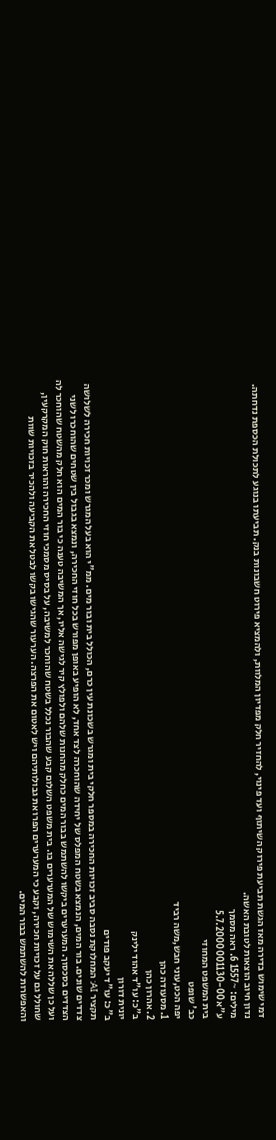דמי שימוש בדירה מאז הגשת תביעת פירוק השיתוף ועד פינוי, להחזיר חלק מפדיון המלוות, ולהמציא פירוט חשבונות בנק. תביעתו בנוגע לתכולת הכספת נדחתה. נדון חיוב הוצאות לטובת האשה.
מילים: ~1557 6. ראה מסמך
ע"א 001130-00 5.7.2000
בית המשפט המחוזי
כב' שופט
יפה הכט,עוני חבש,משה רביד
1. מסעודה כהן
2. אהרון כהן
ב"כ: עו"ד אהוד ילינק
יונית דורון
ב"כ: עו"ד יעקב פודים
תקציר AI: המחלוקת נסבה סביב זכויות החכירה במספר חלקי בית ומגרש בשכונת עין כרם, הכולל בית ובור מים. ממ"י הוא בעל המגרש ומכר זכויות חכירה לשלושה צדדים שונים. בור המים, הנמצא בשטח המפלס של יחידה שהוחכרה לצד אחד, לא הופיע באופן מפורש בכל חוזי החכירה, ונמצא בגבול בין שטחים שהוחכרו לשני הצדדים בסכסוך. המערערים ביקשו להשתמש בבור המים כחלק מהחנות שלהם ולפולץ קיר לגישה אליו, אך המשיבה טענה כי בור המים הוא חלק מהשטח שהוחכר לה ועל כן שללה את השימוש של המערערים בו. בית משפט השלום קבע שהבור נכלל בשטח שהוחכר למשיבה, על בסיס מסמכי חוזי החכירה והוראות חוק המקרקעין, שחולל גם על זכויות חכירה, וקבע כי המערערים הפרו את גבולותיהם ויש לאטום את הפרצה. הערעור שהגישו בקשו לבטל את הקביעה ולהכיר בזכויות שוות והאפשרות להשתמש בבור המים.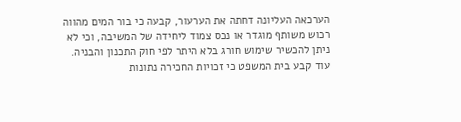הערכאה העליונה דחתה את הערעור, קבעה כי בור המים מהווה רכוש משותף מוגדר או נכס צמוד ליחידה של המשיבה, וכי לא ניתן להכשיר שימוש חורג בלא היתר לפי חוק התכנון והבניה. עוד קבע בית המשפט כי זכויות החכירה נתונות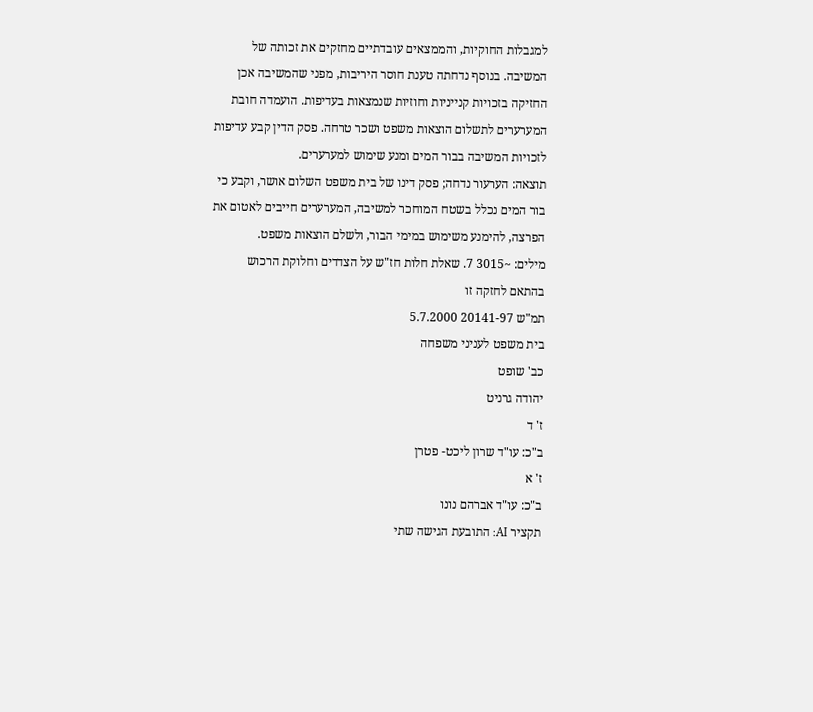למגבלות החוקיות, והממצאים עובדתיים מחזקים את זכותה של המשיבה. בנוסף נדחתה טענת חוסר היריבות, מפני שהמשיבה אכן החזיקה בזכויות קנייניות וחוזיות שנמצאות בעדיפות. הועמדה חובת המערערים לתשלום הוצאות משפט ושכר טרחה. פסק הדין קבע עדיפות לזכויות המשיבה בבור המים ומנע שימוש למערערים.
תוצאה: הערעור נדחה; פסק דינו של בית משפט השלום אושר, וקבע כי בור המים נכלל בשטח המוחכר למשיבה, המערערים חייבים לאטום את הפרצה, להימנע משימוש במימי הבור, ולשלם הוצאות משפט.
מילים: ~3015 7. שאלת חלות חז"ש על הצדדים וחלוקת הרכוש בהתאם לחזקה זו
תמ"ש 20141-97 5.7.2000
בית משפט לעניני משפחה
כב' שופט
יהודה גרניט
ז' ד
ב"כ: עו"ד שרון ליכט- פטרן
ז' א
ב"כ: עו"ד אברהם נונו
תקציר AI: התובעת הגישה שתי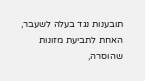תובענות נגד בעלה לשעבר, האחת לתביעת מזונות שהוסרה,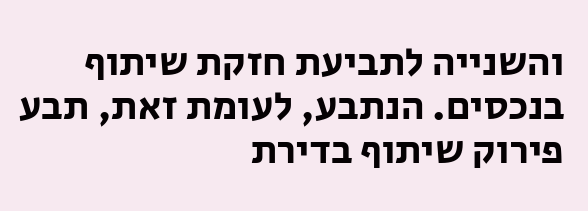והשנייה לתביעת חזקת שיתוף בנכסים. הנתבע, לעומת זאת, תבע פירוק שיתוף בדירת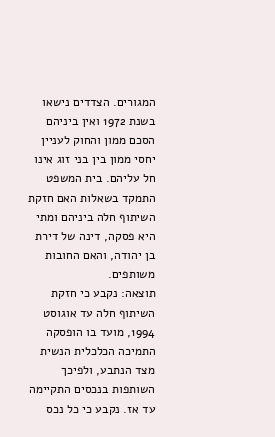המגורים. הצדדים נישאו בשנת 1972 ואין ביניהם הסכם ממון והחוק לעניין יחסי ממון בין בני זוג אינו חל עליהם. בית המשפט התמקד בשאלות האם חזקת השיתוף חלה ביניהם ומתי היא פסקה, דינה של דירת בן יהודה, והאם החובות משותפים.
תוצאה: נקבע כי חזקת השיתוף חלה עד אוגוסט 1994, מועד בו הופסקה התמיכה הכלכלית הנשית מצד הנתבע, ולפיכך השותפות בנכסים התקיימה עד אז. נקבע כי כל נכס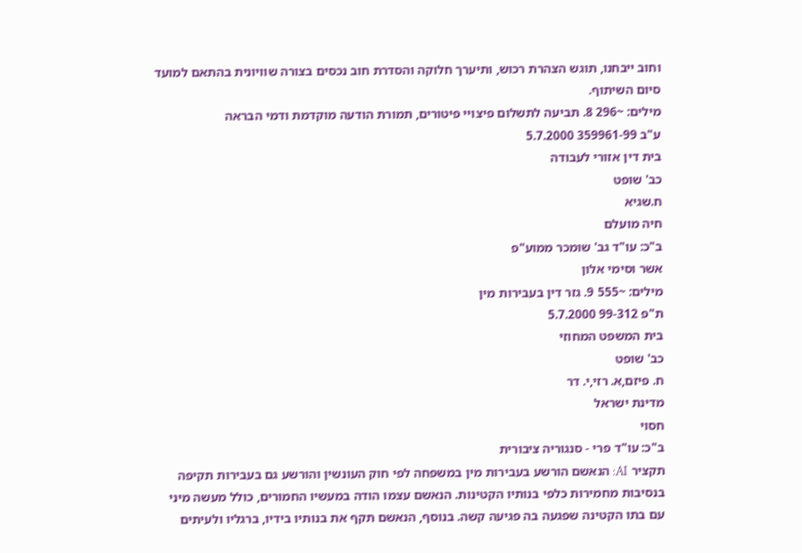וחוב ייבחנו, תוגש הצהרת רכוש, ותיערך חלוקה והסדרת חוב נכסים בצורה שוויונית בהתאם למועד סיום השיתוף.
מילים: ~296 8. תביעה לתשלום פיצויי פיטורים, תמורת הודעה מוקדמת ודמי הבראה
ע"ב 359961-99 5.7.2000
בית דין אזורי לעבודה
כב' שופט
ח.שגיא
חיה מועלם
ב"כ: עו"ד גב' שומכר ממוע"פ
אשר וסימי אלון
מילים: ~555 9. גזר דין בעבירות מין
ת"פ 99-312 5.7.2000
בית המשפט המחוזי
כב' שופט
ח. פיזם,א. רזי,י. דר
מדינת ישראל
חסוי
ב"כ: עו"ד פרי - סנגוריה ציבורית
תקציר AI: הנאשם הורשע בעבירות מין במשפחה לפי חוק העונשין והורשע גם בעבירות תקיפה בנסיבות מחמירות כלפי בנותיו הקטינות. הנאשם עצמו הודה במעשיו החמורים, כולל מעשה מיני עם בתו הקטינה שפגעה בה פגיעה קשה. בנוסף, הנאשם תקף את בנותיו בידיו, ברגליו ולעיתים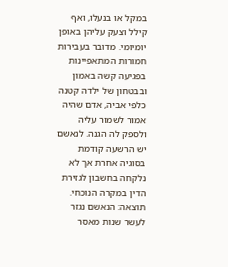במקל או בנעלו, ואף קילל וצעק עליהן באופן יומיומי. מדובר בעבירות חמורות המתאפיינות בפגיעה קשה באמון ובבטחון של ילדה קטנה כלפי אביה, אדם שהיה אמור לשמור עליה ולספק לה הגנה. לנאשם יש הרשעה קודמת בסוגיה אחרת אך לא נלקחה בחשבון לגזירת הדין במקרה הנוכחי.
תוצאה: הנאשם נגזר לעשר שנות מאסר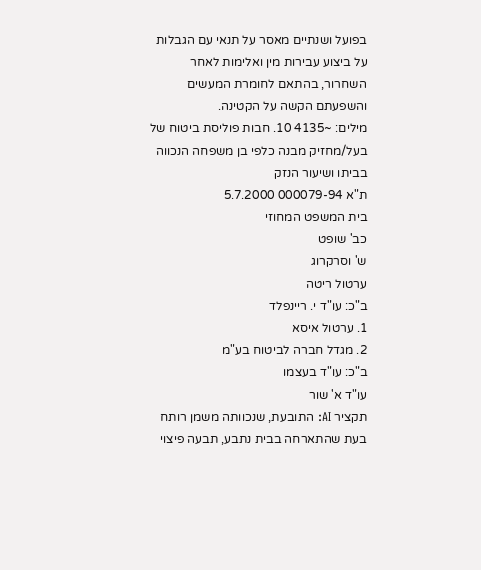בפועל ושנתיים מאסר על תנאי עם הגבלות על ביצוע עבירות מין ואלימות לאחר השחרור, בהתאם לחומרת המעשים והשפעתם הקשה על הקטינה.
מילים: ~4135 10. חבות פוליסת ביטוח של בעל/מחזיק מבנה כלפי בן משפחה הנכווה בביתו ושיעור הנזק
ת"א 000079-94 5.7.2000
בית המשפט המחוזי
כב' שופט
ש' וסרקרוג
ערטול ריטה
ב"כ: עו"ד י. ריינפלד
1. ערטול איסא
2. מגדל חברה לביטוח בע"מ
ב"כ: עו"ד בעצמו
עו"ד א' שור
תקציר AI: התובעת, שנכוותה משמן רותח בעת שהתארחה בבית נתבע, תבעה פיצוי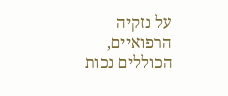על נזקיה הרפואיים, הכוללים נכות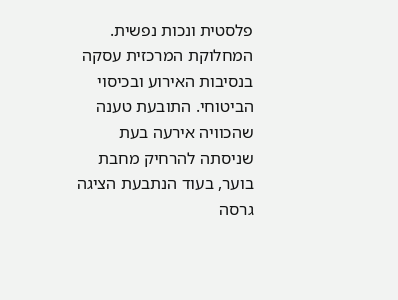פלסטית ונכות נפשית. המחלוקת המרכזית עסקה בנסיבות האירוע ובכיסוי הביטוחי. התובעת טענה שהכוויה אירעה בעת שניסתה להרחיק מחבת בוער, בעוד הנתבעת הציגה גרסה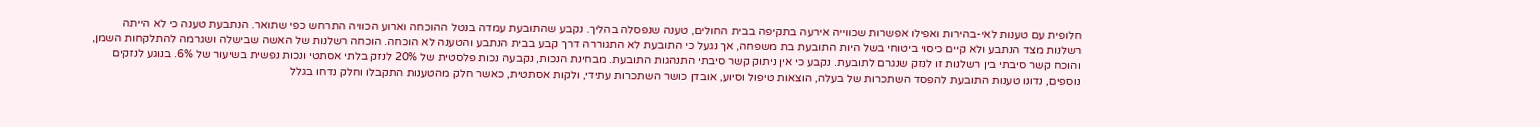חלופית עם טענות לאי-בהירות ואפילו אפשרות שכווייה אירעה בתקיפה בבית החולים, טענה שנפסלה בהליך. נקבע שהתובעת עמדה בנטל ההוכחה וארוע הכוויה התרחש כפי שתואר. הנתבעת טענה כי לא הייתה רשלנות מצד הנתבע ולא קיים כיסוי ביטוחי בשל היות התובעת בת משפחה, אך נגעל כי התובעת לא התגוררה דרך קבע בבית הנתבע והטענה לא הוכחה. הוכחה רשלנות של האשה שבישלה ושגרמה להתלקחות השמן, והוכח קשר סיבתי בין רשלנות זו לנזק שנגרם לתובעת. נקבע כי אין ניתוק קשר סיבתי התנהגות התובעת. מבחינת הנכות, נקבעה נכות פלסטית של 20% לנזק בלתי אסתטי ונכות נפשית בשיעור של 6%. בנוגע לנזקים נוספים, נדונו טענות התובעת להפסד השתכרות של בעלה, הוצאות טיפול וסיוע, אובדן כושר השתכרות עתידי, ולקות אסתטית, כאשר חלק מהטענות התקבלו וחלק נדחו בגלל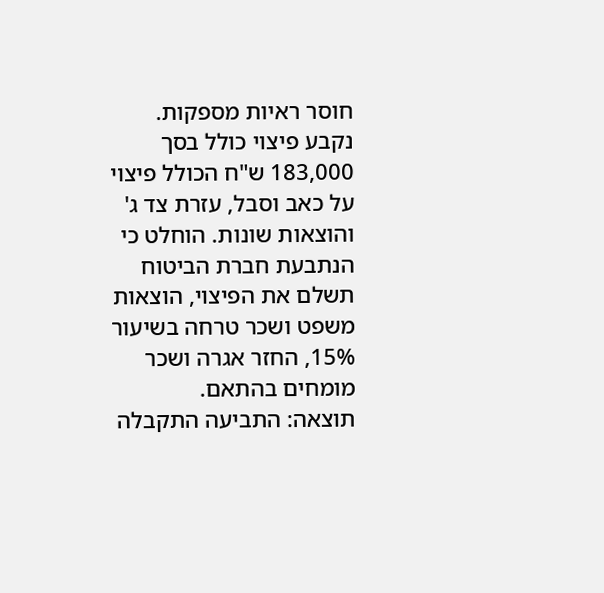חוסר ראיות מספקות. נקבע פיצוי כולל בסך 183,000 ש"ח הכולל פיצוי על כאב וסבל, עזרת צד ג' והוצאות שונות. הוחלט כי הנתבעת חברת הביטוח תשלם את הפיצוי, הוצאות משפט ושכר טרחה בשיעור 15%, החזר אגרה ושכר מומחים בהתאם.
תוצאה: התביעה התקבלה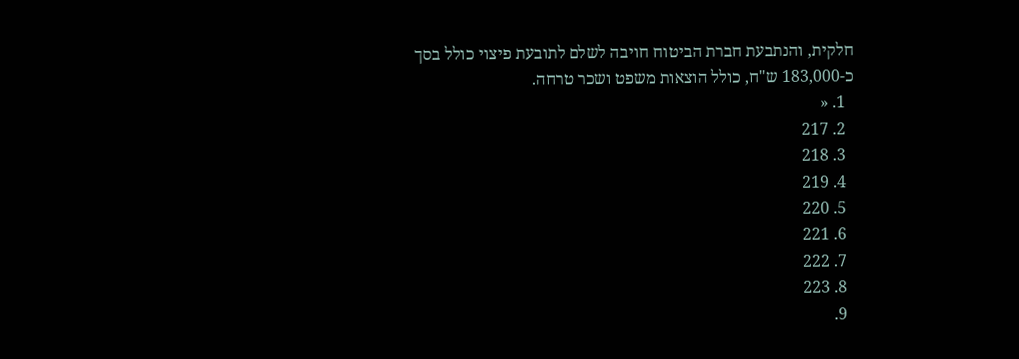חלקית, והנתבעת חברת הביטוח חויבה לשלם לתובעת פיצוי כולל בסך כ-183,000 ש"ח, כולל הוצאות משפט ושכר טרחה.
  1. «
  2. 217
  3. 218
  4. 219
  5. 220
  6. 221
  7. 222
  8. 223
  9.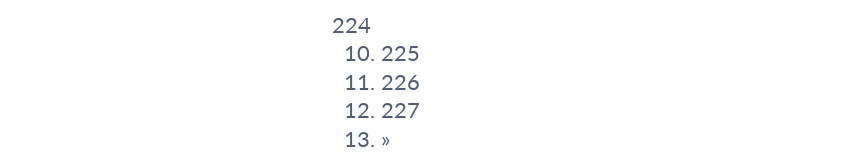224
  10. 225
  11. 226
  12. 227
  13. »